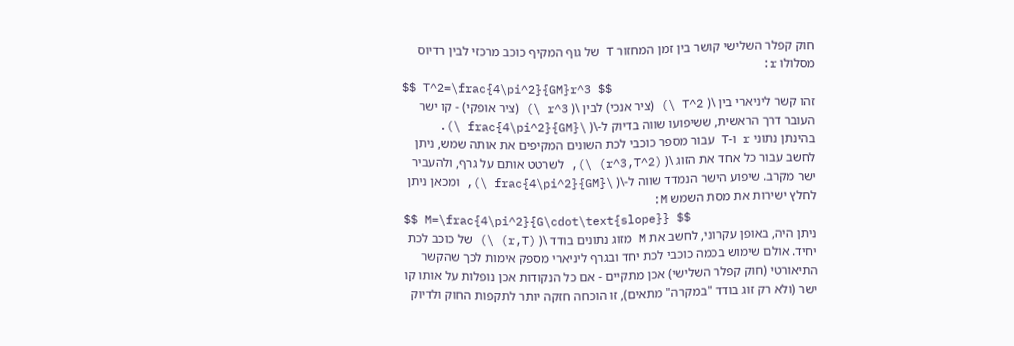חוק קפלר השלישי קושר בין זמן המחזור T של גוף המקיף כוכב מרכזי לבין רדיוס מסלולו r:
$$ T^2=\frac{4\pi^2}{GM}r^3 $$
זהו קשר ליניארי בין \( T^2 \) (ציר אנכי) לבין \( r^3 \) (ציר אופקי) - קו ישר העובר דרך הראשית, ששיפועו שווה בדיוק ל-\( \frac{4\pi^2}{GM} \).
בהינתן נתוני r ו-T עבור מספר כוכבי לכת השונים המקיפים את אותה שמש, ניתן לחשב עבור כל אחד את הזוג \( (r^3,T^2) \), לשרטט אותם על גרף, ולהעביר ישר מקרב. שיפוע הישר הנמדד שווה ל-\( \frac{4\pi^2}{GM} \), ומכאן ניתן לחלץ ישירות את מסת השמש M:
$$ M=\frac{4\pi^2}{G\cdot\text{slope}} $$
ניתן היה, באופן עקרוני, לחשב את M מזוג נתונים בודד \( (r,T) \) של כוכב לכת יחיד. אולם שימוש בכמה כוכבי לכת יחד ובגרף ליניארי מספק אימות לכך שהקשר התיאורטי (חוק קפלר השלישי) אכן מתקיים - אם כל הנקודות אכן נופלות על אותו קו ישר (ולא רק זוג בודד "במקרה" מתאים), זו הוכחה חזקה יותר לתקפות החוק ולדיוק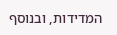המדידות, ובנוסף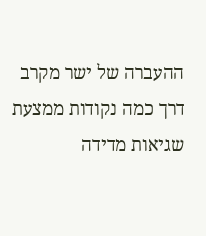ההעברה של ישר מקרב דרך כמה נקודות ממצעת שגיאות מדידה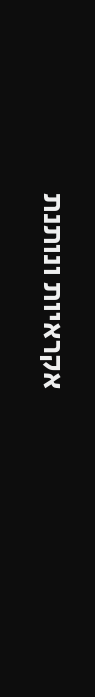אקראיות ונותנת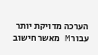הערכה מדויקת יותר עבור M מאשר חישוב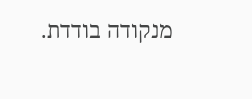מנקודה בודדת.